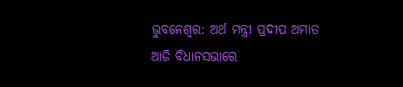ଭୁବନେଶ୍ୱର: ଅର୍ଥ ମନ୍ତ୍ରୀ ପ୍ରଦୀପ ଅମାତ ଆଜି ବିଧାନସଭାରେ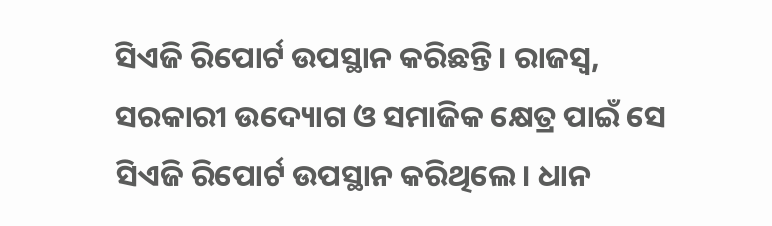ସିଏଜି ରିପୋର୍ଟ ଉପସ୍ଥାନ କରିଛନ୍ତି। ରାଜସ୍ୱ, ସରକାରୀ ଉଦ୍ୟୋଗ ଓ ସମାଜିକ କ୍ଷେତ୍ର ପାଇଁ ସେ ସିଏଜି ରିପୋର୍ଟ ଉପସ୍ଥାନ କରିଥିଲେ। ଧାନ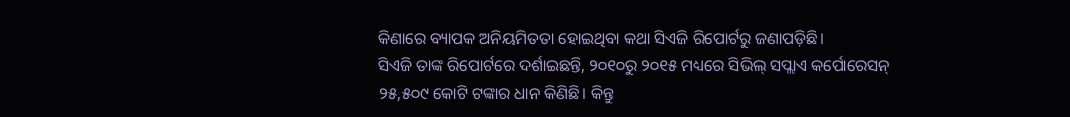କିଣାରେ ବ୍ୟାପକ ଅନିୟମିତତା ହୋଇଥିବା କଥା ସିଏଜି ରିପୋର୍ଟରୁ ଜଣାପଡ଼ିଛି।
ସିଏଜି ତାଙ୍କ ରିପୋର୍ଟରେ ଦର୍ଶାଇଛନ୍ତି, ୨୦୧୦ରୁ ୨୦୧୫ ମଧ୍ୟରେ ସିଭିଲ୍ ସପ୍ଲାଏ କର୍ପୋରେସନ୍ ୨୫,୫୦୯ କୋଟି ଟଙ୍କାର ଧାନ କିଣିଛି। କିନ୍ତୁ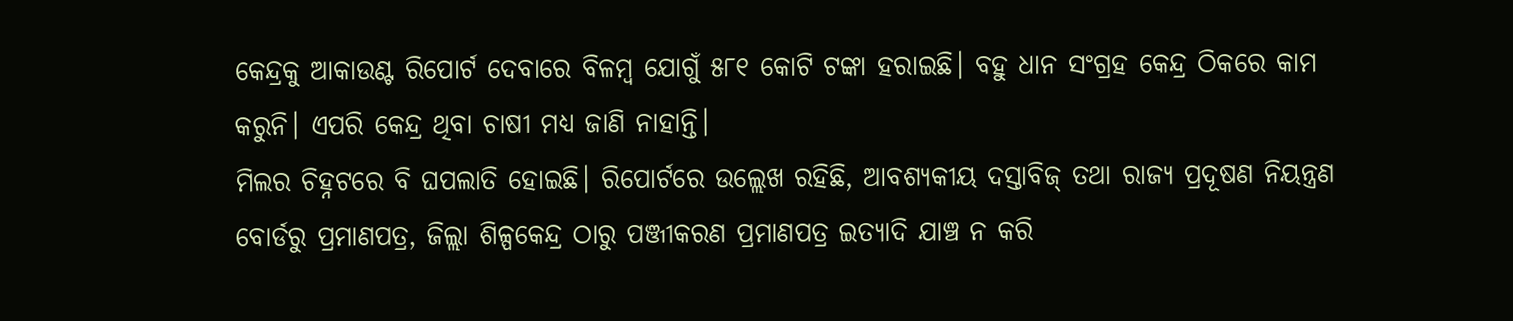କେନ୍ଦ୍ରକୁ ଆକାଉଣ୍ଟ ରିପୋର୍ଟ ଦେବାରେ ବିଳମ୍ବ ଯୋଗୁଁ ୫୮୧ କୋଟି ଟଙ୍କା ହରାଇଛି। ବହୁ ଧାନ ସଂଗ୍ରହ କେନ୍ଦ୍ର ଠିକରେ କାମ କରୁନି। ଏପରି କେନ୍ଦ୍ର ଥିବା ଚାଷୀ ମଧ୍ୟ ଜାଣି ନାହାନ୍ତି।
ମିଲର ଚିହ୍ନଟରେ ବି ଘପଲାତି ହୋଇଛି। ରିପୋର୍ଟରେ ଉଲ୍ଲେଖ ରହିଛି, ଆବଶ୍ୟକୀୟ ଦସ୍ତାବିଜ୍ ତଥା ରାଜ୍ୟ ପ୍ରଦୂଷଣ ନିୟନ୍ତ୍ରଣ ବୋର୍ଡରୁ ପ୍ରମାଣପତ୍ର, ଜିଲ୍ଲା ଶିଳ୍ପକେନ୍ଦ୍ର ଠାରୁ ପଞ୍ଜୀକରଣ ପ୍ରମାଣପତ୍ର ଇତ୍ୟାଦି ଯାଞ୍ଚ ନ କରି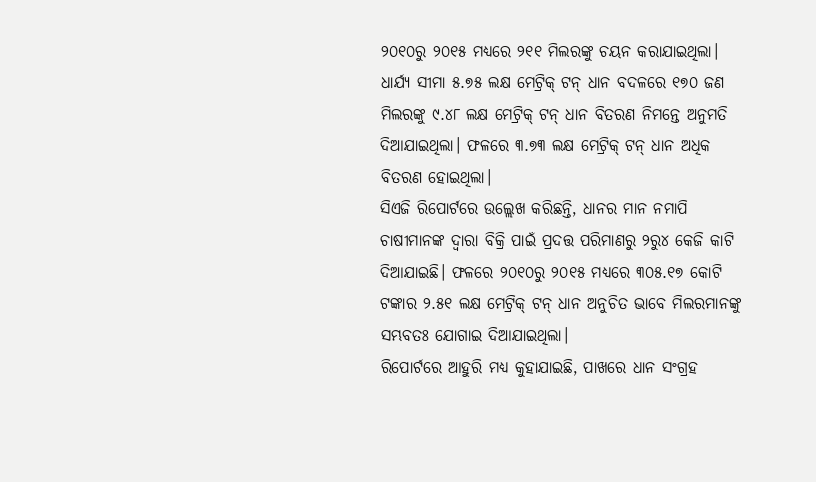୨୦୧୦ରୁ ୨୦୧୫ ମଧ୍ୟରେ ୨୧୧ ମିଲରଙ୍କୁ ଚୟନ କରାଯାଇଥିଲା। ଧାର୍ଯ୍ୟ ସୀମା ୫.୭୫ ଲକ୍ଷ ମେଟ୍ରିକ୍ ଟନ୍ ଧାନ ବଦଳରେ ୧୭୦ ଜଣ ମିଲରଙ୍କୁ ୯.୪୮ ଲକ୍ଷ ମେଟ୍ରିକ୍ ଟନ୍ ଧାନ ବିତରଣ ନିମନ୍ତେ ଅନୁମତି ଦିଆଯାଇଥିଲା। ଫଳରେ ୩.୭୩ ଲକ୍ଷ ମେଟ୍ରିକ୍ ଟନ୍ ଧାନ ଅଧିକ ବିତରଣ ହୋଇଥିଲା।
ସିଏଜି ରିପୋର୍ଟରେ ଉଲ୍ଲେଖ କରିଛନ୍ତି, ଧାନର ମାନ ନମାପି ଚାଷୀମାନଙ୍କ ଦ୍ୱାରା ବିକ୍ରି ପାଇଁ ପ୍ରଦତ୍ତ ପରିମାଣରୁ ୨ରୁ୪ କେଜି କାଟି ଦିଆଯାଇଛି। ଫଳରେ ୨୦୧୦ରୁ ୨୦୧୫ ମଧ୍ୟରେ ୩୦୫.୧୭ କୋଟି ଟଙ୍କାର ୨.୫୧ ଲକ୍ଷ ମେଟ୍ରିକ୍ ଟନ୍ ଧାନ ଅନୁଚିତ ଭାବେ ମିଲରମାନଙ୍କୁ ସମ୍ଭବତଃ ଯୋଗାଇ ଦିଆଯାଇଥିଲା।
ରିପୋର୍ଟରେ ଆହୁରି ମଧ୍ୟ କୁହାଯାଇଛି, ପାଖରେ ଧାନ ସଂଗ୍ରହ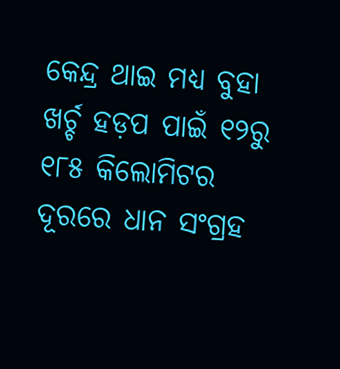କେନ୍ଦ୍ର ଥାଇ ମଧ୍ୟ ବୁହା ଖର୍ଚ୍ଚ ହଡ଼ପ ପାଇଁ ୧୨ରୁ ୧୮୫ କିଲୋମିଟର ଦୂରରେ ଧାନ ସଂଗ୍ରହ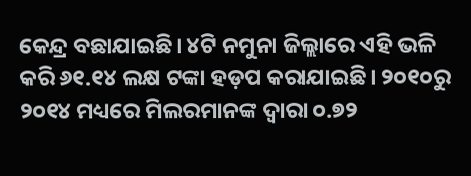କେନ୍ଦ୍ର ବଛାଯାଇଛି। ୪ଟି ନମୁନା ଜିଲ୍ଲାରେ ଏହି ଭଳି କରି ୬୧.୧୪ ଲକ୍ଷ ଟଙ୍କା ହଡ଼ପ କରାଯାଇଛି। ୨୦୧୦ରୁ ୨୦୧୪ ମଧ୍ୟରେ ମିଲରମାନଙ୍କ ଦ୍ୱାରା ୦.୭୨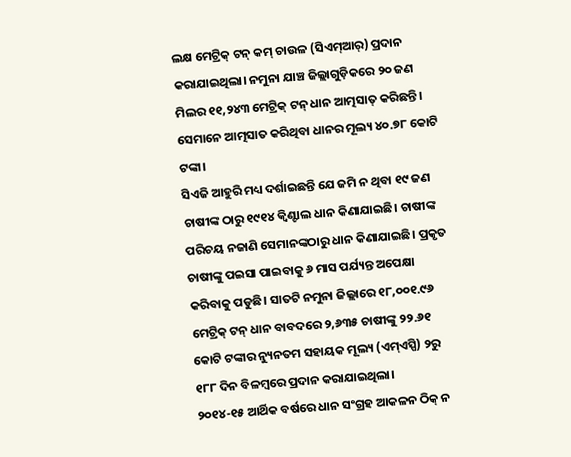ଲକ୍ଷ ମେଟ୍ରିକ୍ ଟନ୍ କମ୍ ଚାଉଳ (ସିଏମ୍ଆର୍) ପ୍ରଦାନ କରାଯାଇଥିଲା। ନମୁନା ଯାଞ୍ଚ ଜିଲ୍ଲାଗୁଡ଼ିକରେ ୨୦ ଜଣ ମିଲର ୧୧,୨୪୩ ମେଟ୍ରିକ୍ ଟନ୍ ଧାନ ଆତ୍ମସାତ୍ କରିଛନ୍ତି। ସେମାନେ ଆତ୍ମସାତ କରିଥିବା ଧାନର ମୂଲ୍ୟ ୪୦.୭୮ କୋଟି ଟଙ୍କା।
ସିଏଜି ଆହୁରି ମଧ୍ୟ ଦର୍ଶାଇଛନ୍ତି ଯେ ଜମି ନ ଥିବା ୧୯ ଜଣ ଚାଷୀଙ୍କ ଠାରୁ ୧୯୧୪ କ୍ୱିଣ୍ଟାଲ ଧାନ କିଣାଯାଇଛି। ଚାଷୀଙ୍କ ପରିଚୟ ନଜାଣି ସେମାନଙ୍କଠାରୁ ଧାନ କିଣାଯାଇଛି। ପ୍ରକୃତ ଚାଷୀଙ୍କୁ ପଇସା ପାଇବାକୁ ୬ ମାସ ପର୍ଯ୍ୟନ୍ତ ଅପେକ୍ଷା କରିବାକୁ ପଡୁଛି। ସାତଟି ନମୁନା ଜିଲ୍ଲାରେ ୧୮,୦୦୧.୯୬ ମେଟ୍ରିକ୍ ଟନ୍ ଧାନ ବାବଦରେ ୨,୬୩୫ ଚାଷୀଙ୍କୁ ୨୨.୬୧ କୋଟି ଟଙ୍କାର ନ୍ୟୁନତମ ସହାୟକ ମୂଲ୍ୟ (ଏମ୍ଏସ୍ପି) ୨ରୁ ୧୮୮ ଦିନ ବିଳମ୍ବରେ ପ୍ରଦାନ କରାଯାଇଥିଲା।
୨୦୧୪-୧୫ ଆର୍ଥିକ ବର୍ଷରେ ଧାନ ସଂଗ୍ରହ ଆକଳନ ଠିକ୍ ନ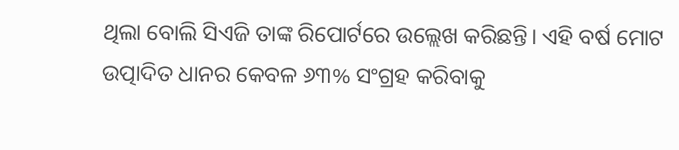ଥିଲା ବୋଲି ସିଏଜି ତାଙ୍କ ରିପୋର୍ଟରେ ଉଲ୍ଲେଖ କରିଛନ୍ତି। ଏହି ବର୍ଷ ମୋଟ ଉତ୍ପାଦିତ ଧାନର କେବଳ ୬୩% ସଂଗ୍ରହ କରିବାକୁ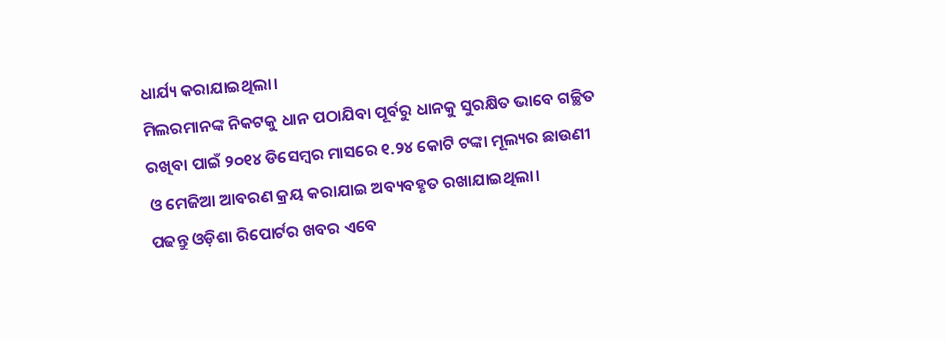ଧାର୍ଯ୍ୟ କରାଯାଇଥିଲା।
ମିଲରମାନଙ୍କ ନିକଟକୁ ଧାନ ପଠାଯିବା ପୂର୍ବରୁ ଧାନକୁ ସୁରକ୍ଷିତ ଭାବେ ଗଚ୍ଛିତ ରଖିବା ପାଇଁ ୨୦୧୪ ଡିସେମ୍ବର ମାସରେ ୧.୨୪ କୋଟି ଟଙ୍କା ମୂଲ୍ୟର ଛାଉଣୀ ଓ ମେଜିଆ ଆବରଣ କ୍ରୟ କରାଯାଇ ଅବ୍ୟବହୃତ ରଖାଯାଇଥିଲା।
ପଢନ୍ତୁ ଓଡ଼ିଶା ରିପୋର୍ଟର ଖବର ଏବେ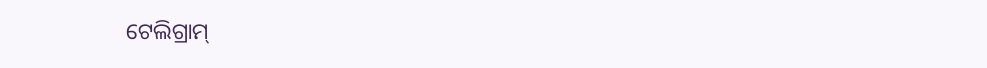ଟେଲିଗ୍ରାମ୍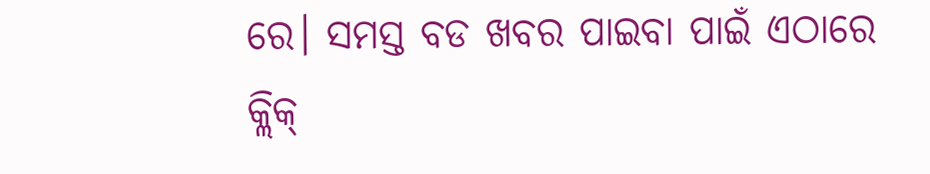ରେ। ସମସ୍ତ ବଡ ଖବର ପାଇବା ପାଇଁ ଏଠାରେ କ୍ଲିକ୍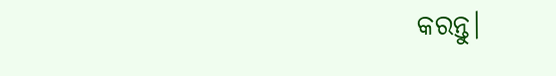କରନ୍ତୁ।